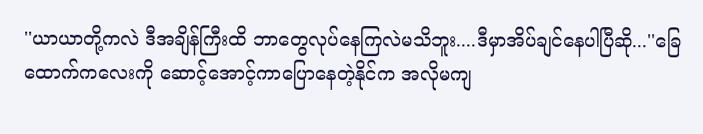''ယာယာတို့ကလဲ ဒီအချိန်ကြီးထိ ဘာတွေလုပ်နေကြလဲမသိဘူး....ဒီမှာအိပ်ချင်နေပါပြီဆို...''ခြေထောက်ကလေးကို ဆောင့်အောင့်ကာပြောနေတဲ့နိုင်က အလိုမကျ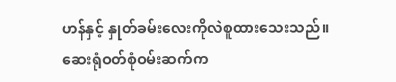ဟန်နှင့် နှုတ်ခမ်းလေးကိုလဲစူထားသေးသည်။
ဆေးရုံဝတ်စုံဝမ်းဆက်က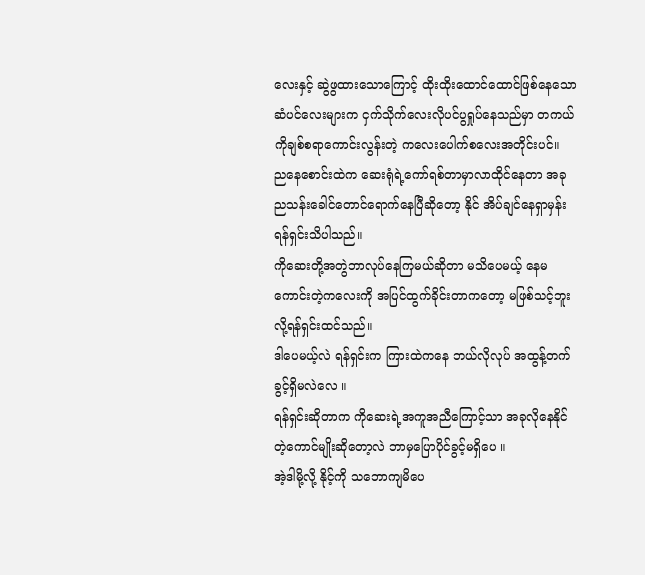လေးနှင့် ဆွဲဖွထားသောကြောင့် ထိုးထိုးထောင်ထောင်ဖြစ်နေသော ဆံပင်လေးများက ငှက်သိုက်လေးလိုပင်ပွရှုပ်နေသည်မှာ တကယ်ကိုချစ်စရာကောင်းလွန်းတဲ့ ကလေးပေါက်စလေးအတိုင်းပင်။
ညနေစောင်းထဲက ဆေးရုံရဲ့ကော်ရစ်တာမှာလာထိုင်နေတာ အခု ညသန်းခေါင်တောင်ရောက်နေပြီဆိုတော့ နိုင် အိပ်ချင်နေရှာမှန်း ရန်ရှင်းသိပါသည်။
ကိုဆေးတို့အတွဲဘာလုပ်နေကြမယ်ဆိုတာ မသိပေမယ့် နေမကောင်းတဲ့ကလေးကို အပြင်ထွက်ခိုင်းတာကတော့ မဖြစ်သင့်ဘူးလို့ရန်ရှင်းထင်သည်။
ဒါပေမယ့်လဲ ရန်ရှင်းက ကြားထဲကနေ ဘယ်လိုလုပ် အထွန့်တက်ခွင့်ရှိမလဲလေ ။
ရန်ရှင်းဆိုတာက ကိုဆေးရဲ့အကူအညီကြောင့်သာ အခုလိုနေနိုင်တဲ့ကောင်မျိုးဆိုတော့လဲ ဘာမှပြောပိုင်ခွင့်မရှိပေ ။
အဲ့ဒါမို့လို့ နိုင့်ကို သဘောကျမိပေ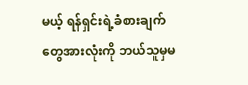မယ့် ရန်ရှင်းရဲ့ခံစားချက်တွေအားလုံးကို ဘယ်သူမှမ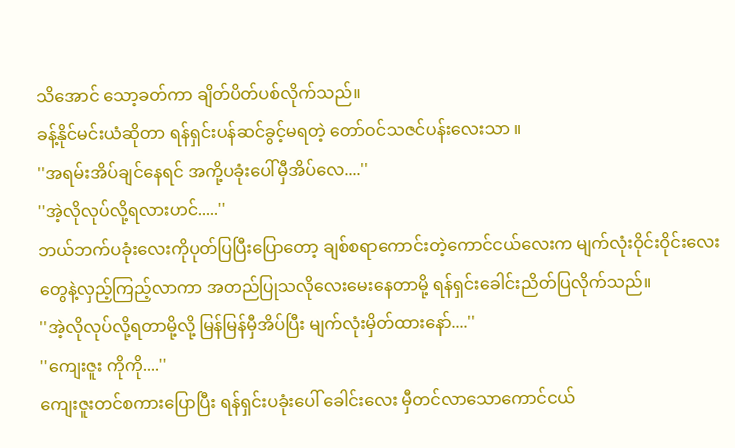သိအောင် သော့ခတ်ကာ ချိတ်ပိတ်ပစ်လိုက်သည်။
ခန့်နိုင်မင်းယံဆိုတာ ရန်ရှင်းပန်ဆင်ခွင့်မရတဲ့ တော်ဝင်သဇင်ပန်းလေးသာ ။
''အရမ်းအိပ်ချင်နေရင် အကို့ပခုံးပေါ်မှီအိပ်လေ....''
''အဲ့လိုလုပ်လို့ရလားဟင်.....''
ဘယ်ဘက်ပခုံးလေးကိုပုတ်ပြပြီးပြောတော့ ချစ်စရာကောင်းတဲ့ကောင်ငယ်လေးက မျက်လုံးဝိုင်းဝိုင်းလေးတွေနဲ့လှည့်ကြည့်လာကာ အတည်ပြုသလိုလေးမေးနေတာမို့ ရန်ရှင်းခေါင်းညိတ်ပြလိုက်သည်။
''အဲ့လိုလုပ်လို့ရတာမို့လို့ မြန်မြန်မှီအိပ်ပြီး မျက်လုံးမှိတ်ထားနော်....''
''ကျေးဇူး ကိုကို....''
ကျေးဇူးတင်စကားပြောပြီး ရန်ရှင်းပခုံးပေါ် ခေါင်းလေး မှီတင်လာသောကောင်ငယ်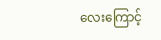လေးကြောင့်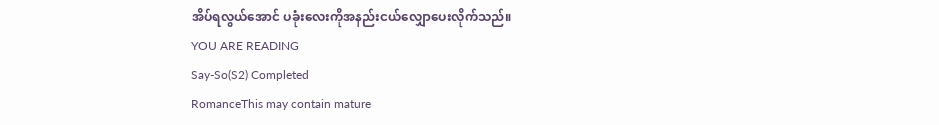အိပ်ရလွယ်အောင် ပခုံးလေးကိုအနည်းငယ်လျှောပေးလိုက်သည်။
YOU ARE READING
Say-So(S2) Completed
RomanceThis may contain mature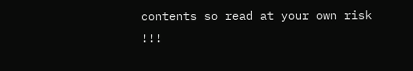contents so read at your own risk !!!